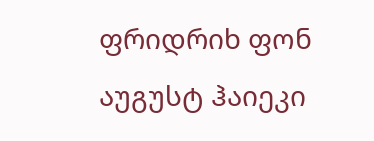ფრიდრიხ ფონ აუგუსტ ჰაიეკი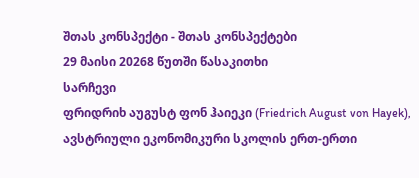შთას კონსპექტი - შთას კონსპექტები
29 მაისი 20268 წუთში წასაკითხი
სარჩევი
ფრიდრიხ აუგუსტ ფონ ჰაიეკი (Friedrich August von Hayek), ავსტრიული ეკონომიკური სკოლის ერთ-ერთი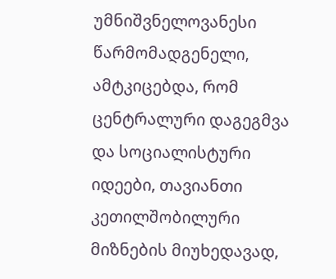უმნიშვნელოვანესი წარმომადგენელი, ამტკიცებდა, რომ ცენტრალური დაგეგმვა და სოციალისტური იდეები, თავიანთი კეთილშობილური მიზნების მიუხედავად,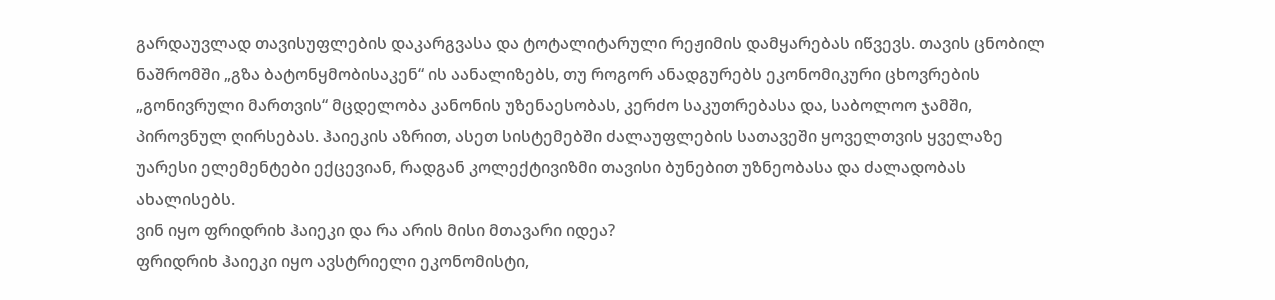გარდაუვლად თავისუფლების დაკარგვასა და ტოტალიტარული რეჟიმის დამყარებას იწვევს. თავის ცნობილ ნაშრომში „გზა ბატონყმობისაკენ“ ის აანალიზებს, თუ როგორ ანადგურებს ეკონომიკური ცხოვრების „გონივრული მართვის“ მცდელობა კანონის უზენაესობას, კერძო საკუთრებასა და, საბოლოო ჯამში, პიროვნულ ღირსებას. ჰაიეკის აზრით, ასეთ სისტემებში ძალაუფლების სათავეში ყოველთვის ყველაზე უარესი ელემენტები ექცევიან, რადგან კოლექტივიზმი თავისი ბუნებით უზნეობასა და ძალადობას ახალისებს.
ვინ იყო ფრიდრიხ ჰაიეკი და რა არის მისი მთავარი იდეა?
ფრიდრიხ ჰაიეკი იყო ავსტრიელი ეკონომისტი,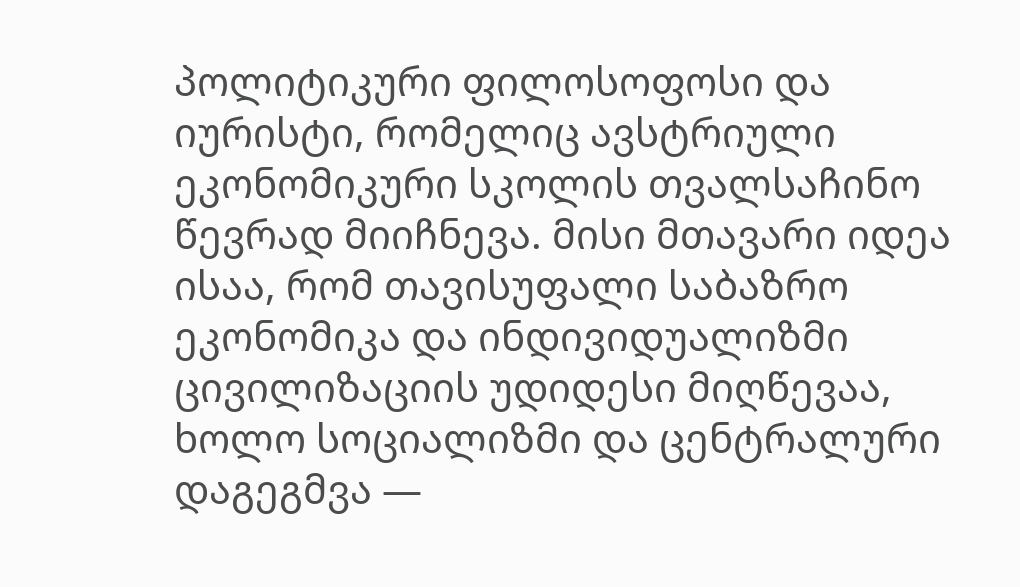პოლიტიკური ფილოსოფოსი და იურისტი, რომელიც ავსტრიული ეკონომიკური სკოლის თვალსაჩინო წევრად მიიჩნევა. მისი მთავარი იდეა ისაა, რომ თავისუფალი საბაზრო ეკონომიკა და ინდივიდუალიზმი ცივილიზაციის უდიდესი მიღწევაა, ხოლო სოციალიზმი და ცენტრალური დაგეგმვა —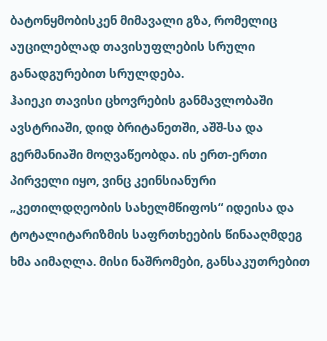ბატონყმობისკენ მიმავალი გზა, რომელიც აუცილებლად თავისუფლების სრული განადგურებით სრულდება.
ჰაიეკი თავისი ცხოვრების განმავლობაში ავსტრიაში, დიდ ბრიტანეთში, აშშ-სა და გერმანიაში მოღვაწეობდა. ის ერთ-ერთი პირველი იყო, ვინც კეინსიანური „კეთილდღეობის სახელმწიფოს“ იდეისა და ტოტალიტარიზმის საფრთხეების წინააღმდეგ ხმა აიმაღლა. მისი ნაშრომები, განსაკუთრებით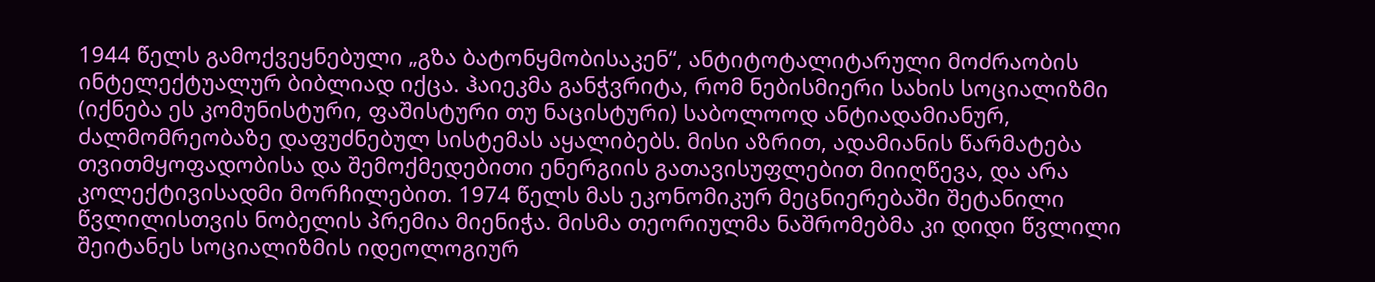1944 წელს გამოქვეყნებული „გზა ბატონყმობისაკენ“, ანტიტოტალიტარული მოძრაობის ინტელექტუალურ ბიბლიად იქცა. ჰაიეკმა განჭვრიტა, რომ ნებისმიერი სახის სოციალიზმი (იქნება ეს კომუნისტური, ფაშისტური თუ ნაცისტური) საბოლოოდ ანტიადამიანურ, ძალმომრეობაზე დაფუძნებულ სისტემას აყალიბებს. მისი აზრით, ადამიანის წარმატება თვითმყოფადობისა და შემოქმედებითი ენერგიის გათავისუფლებით მიიღწევა, და არა კოლექტივისადმი მორჩილებით. 1974 წელს მას ეკონომიკურ მეცნიერებაში შეტანილი წვლილისთვის ნობელის პრემია მიენიჭა. მისმა თეორიულმა ნაშრომებმა კი დიდი წვლილი შეიტანეს სოციალიზმის იდეოლოგიურ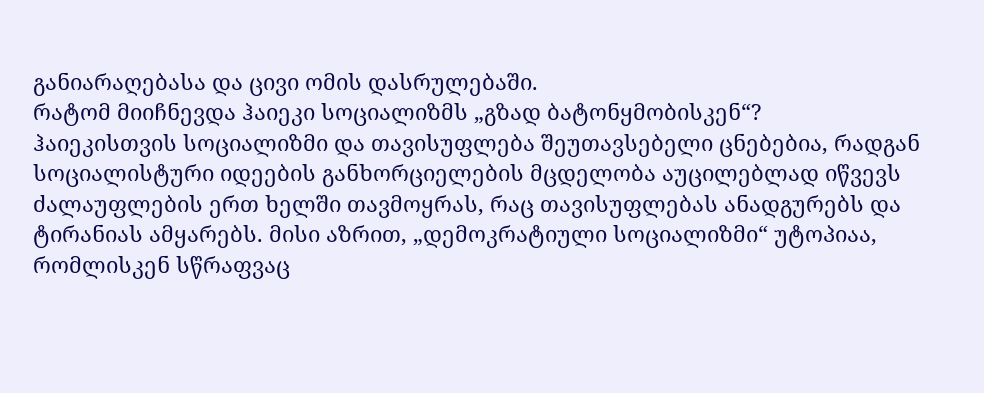განიარაღებასა და ცივი ომის დასრულებაში.
რატომ მიიჩნევდა ჰაიეკი სოციალიზმს „გზად ბატონყმობისკენ“?
ჰაიეკისთვის სოციალიზმი და თავისუფლება შეუთავსებელი ცნებებია, რადგან სოციალისტური იდეების განხორციელების მცდელობა აუცილებლად იწვევს ძალაუფლების ერთ ხელში თავმოყრას, რაც თავისუფლებას ანადგურებს და ტირანიას ამყარებს. მისი აზრით, „დემოკრატიული სოციალიზმი“ უტოპიაა, რომლისკენ სწრაფვაც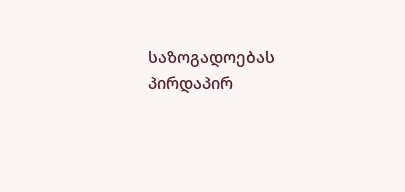საზოგადოებას პირდაპირ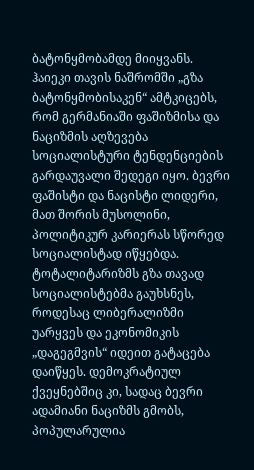ბატონყმობამდე მიიყვანს.
ჰაიეკი თავის ნაშრომში „გზა ბატონყმობისაკენ“ ამტკიცებს, რომ გერმანიაში ფაშიზმისა და ნაციზმის აღზევება სოციალისტური ტენდენციების გარდაუვალი შედეგი იყო. ბევრი ფაშისტი და ნაცისტი ლიდერი, მათ შორის მუსოლინი, პოლიტიკურ კარიერას სწორედ სოციალისტად იწყებდა. ტოტალიტარიზმს გზა თავად სოციალისტებმა გაუხსნეს, როდესაც ლიბერალიზმი უარყვეს და ეკონომიკის „დაგეგმვის“ იდეით გატაცება დაიწყეს. დემოკრატიულ ქვეყნებშიც კი, სადაც ბევრი ადამიანი ნაციზმს გმობს, პოპულარულია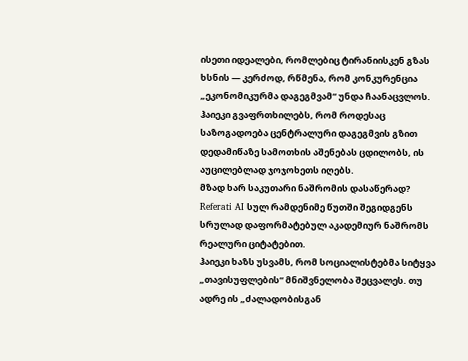ისეთი იდეალები, რომლებიც ტირანიისკენ გზას ხსნის — კერძოდ, რწმენა, რომ კონკურენცია „ეკონომიკურმა დაგეგმვამ“ უნდა ჩაანაცვლოს. ჰაიეკი გვაფრთხილებს, რომ როდესაც საზოგადოება ცენტრალური დაგეგმვის გზით დედამიწაზე სამოთხის აშენებას ცდილობს, ის აუცილებლად ჯოჯოხეთს იღებს.
მზად ხარ საკუთარი ნაშრომის დასაწერად?
Referati AI სულ რამდენიმე წუთში შეგიდგენს სრულად დაფორმატებულ აკადემიურ ნაშრომს რეალური ციტატებით.
ჰაიეკი ხაზს უსვამს, რომ სოციალისტებმა სიტყვა „თავისუფლების“ მნიშვნელობა შეცვალეს. თუ ადრე ის „ძალადობისგან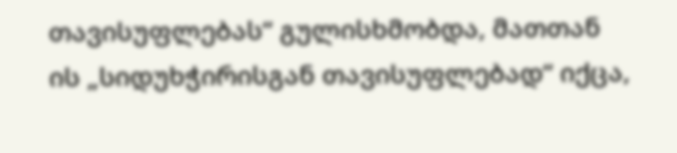თავისუფლებას“ გულისხმობდა, მათთან ის „სიდუხჭირისგან თავისუფლებად“ იქცა,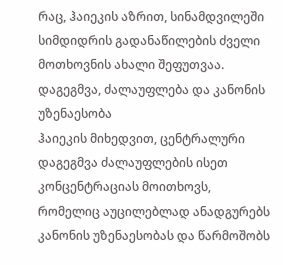რაც, ჰაიეკის აზრით, სინამდვილეში სიმდიდრის გადანაწილების ძველი მოთხოვნის ახალი შეფუთვაა.
დაგეგმვა, ძალაუფლება და კანონის უზენაესობა
ჰაიეკის მიხედვით, ცენტრალური დაგეგმვა ძალაუფლების ისეთ კონცენტრაციას მოითხოვს, რომელიც აუცილებლად ანადგურებს კანონის უზენაესობას და წარმოშობს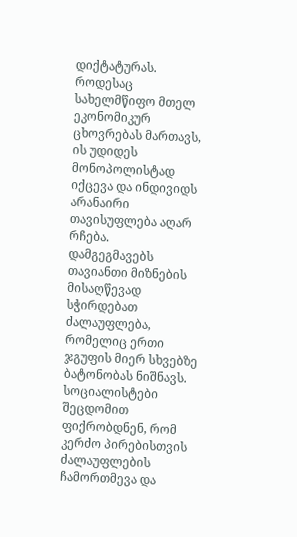დიქტატურას. როდესაც სახელმწიფო მთელ ეკონომიკურ ცხოვრებას მართავს, ის უდიდეს მონოპოლისტად იქცევა და ინდივიდს არანაირი თავისუფლება აღარ რჩება.
დამგეგმავებს თავიანთი მიზნების მისაღწევად სჭირდებათ ძალაუფლება, რომელიც ერთი ჯგუფის მიერ სხვებზე ბატონობას ნიშნავს. სოციალისტები შეცდომით ფიქრობდნენ, რომ კერძო პირებისთვის ძალაუფლების ჩამორთმევა და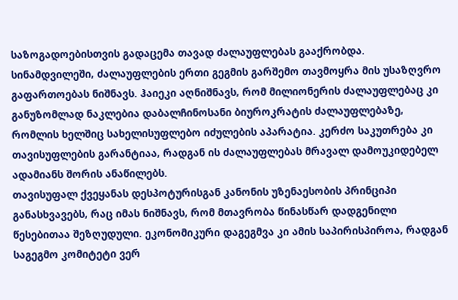საზოგადოებისთვის გადაცემა თავად ძალაუფლებას გააქრობდა. სინამდვილეში, ძალაუფლების ერთი გეგმის გარშემო თავმოყრა მის უსაზღვრო გაფართოებას ნიშნავს. ჰაიეკი აღნიშნავს, რომ მილიონერის ძალაუფლებაც კი განუზომლად ნაკლებია დაბალჩინოსანი ბიუროკრატის ძალაუფლებაზე, რომლის ხელშიც სახელისუფლებო იძულების აპარატია. კერძო საკუთრება კი თავისუფლების გარანტიაა, რადგან ის ძალაუფლებას მრავალ დამოუკიდებელ ადამიანს შორის ანაწილებს.
თავისუფალ ქვეყანას დესპოტურისგან კანონის უზენაესობის პრინციპი განასხვავებს, რაც იმას ნიშნავს, რომ მთავრობა წინასწარ დადგენილი წესებითაა შეზღუდული. ეკონომიკური დაგეგმვა კი ამის საპირისპიროა, რადგან საგეგმო კომიტეტი ვერ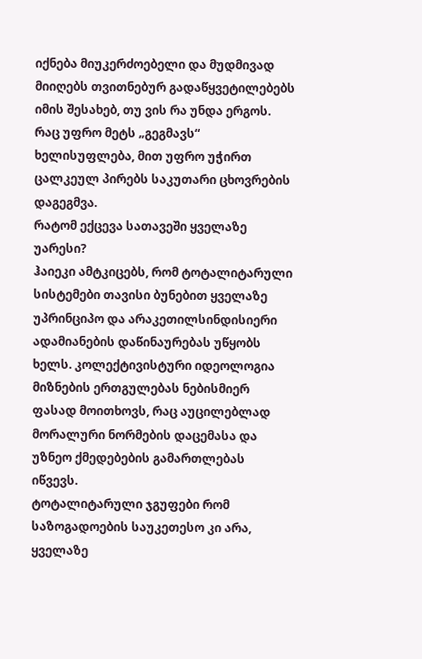იქნება მიუკერძოებელი და მუდმივად მიიღებს თვითნებურ გადაწყვეტილებებს იმის შესახებ, თუ ვის რა უნდა ერგოს. რაც უფრო მეტს „გეგმავს“ ხელისუფლება, მით უფრო უჭირთ ცალკეულ პირებს საკუთარი ცხოვრების დაგეგმვა.
რატომ ექცევა სათავეში ყველაზე უარესი?
ჰაიეკი ამტკიცებს, რომ ტოტალიტარული სისტემები თავისი ბუნებით ყველაზე უპრინციპო და არაკეთილსინდისიერი ადამიანების დაწინაურებას უწყობს ხელს. კოლექტივისტური იდეოლოგია მიზნების ერთგულებას ნებისმიერ ფასად მოითხოვს, რაც აუცილებლად მორალური ნორმების დაცემასა და უზნეო ქმედებების გამართლებას იწვევს.
ტოტალიტარული ჯგუფები რომ საზოგადოების საუკეთესო კი არა, ყველაზე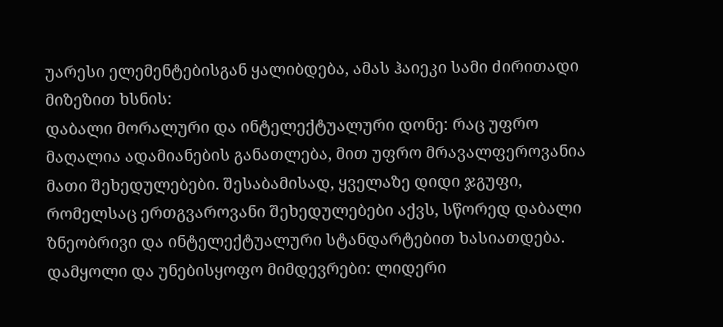უარესი ელემენტებისგან ყალიბდება, ამას ჰაიეკი სამი ძირითადი მიზეზით ხსნის:
დაბალი მორალური და ინტელექტუალური დონე: რაც უფრო მაღალია ადამიანების განათლება, მით უფრო მრავალფეროვანია მათი შეხედულებები. შესაბამისად, ყველაზე დიდი ჯგუფი, რომელსაც ერთგვაროვანი შეხედულებები აქვს, სწორედ დაბალი ზნეობრივი და ინტელექტუალური სტანდარტებით ხასიათდება.
დამყოლი და უნებისყოფო მიმდევრები: ლიდერი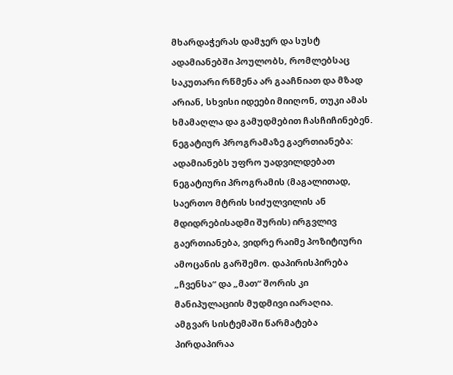მხარდაჭერას დამჯერ და სუსტ ადამიანებში პოულობს, რომლებსაც საკუთარი რწმენა არ გააჩნიათ და მზად არიან, სხვისი იდეები მიიღონ, თუკი ამას ხმამაღლა და გამუდმებით ჩასჩიჩინებენ.
ნეგატიურ პროგრამაზე გაერთიანება: ადამიანებს უფრო უადვილდებათ ნეგატიური პროგრამის (მაგალითად, საერთო მტრის სიძულვილის ან მდიდრებისადმი შურის) ირგვლივ გაერთიანება, ვიდრე რაიმე პოზიტიური ამოცანის გარშემო. დაპირისპირება „ჩვენსა“ და „მათ“ შორის კი მანიპულაციის მუდმივი იარაღია.
ამგვარ სისტემაში წარმატება პირდაპირაა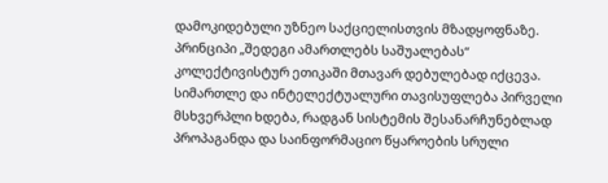დამოკიდებული უზნეო საქციელისთვის მზადყოფნაზე. პრინციპი „შედეგი ამართლებს საშუალებას“ კოლექტივისტურ ეთიკაში მთავარ დებულებად იქცევა. სიმართლე და ინტელექტუალური თავისუფლება პირველი მსხვერპლი ხდება, რადგან სისტემის შესანარჩუნებლად პროპაგანდა და საინფორმაციო წყაროების სრული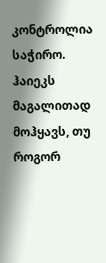კონტროლია საჭირო.
ჰაიეკს მაგალითად მოჰყავს, თუ როგორ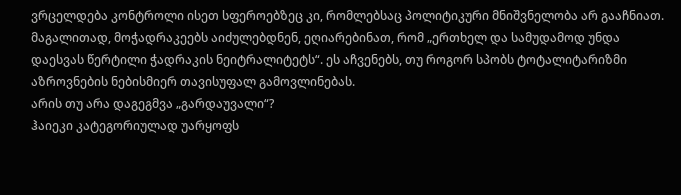ვრცელდება კონტროლი ისეთ სფეროებზეც კი, რომლებსაც პოლიტიკური მნიშვნელობა არ გააჩნიათ. მაგალითად, მოჭადრაკეებს აიძულებდნენ, ეღიარებინათ, რომ „ერთხელ და სამუდამოდ უნდა დაესვას წერტილი ჭადრაკის ნეიტრალიტეტს“. ეს აჩვენებს, თუ როგორ სპობს ტოტალიტარიზმი აზროვნების ნებისმიერ თავისუფალ გამოვლინებას.
არის თუ არა დაგეგმვა „გარდაუვალი“?
ჰაიეკი კატეგორიულად უარყოფს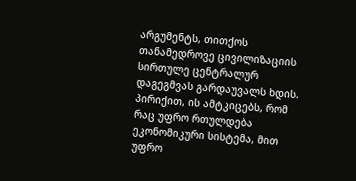არგუმენტს, თითქოს თანამედროვე ცივილიზაციის სირთულე ცენტრალურ დაგეგმვას გარდაუვალს ხდის. პირიქით, ის ამტკიცებს, რომ რაც უფრო რთულდება ეკონომიკური სისტემა, მით უფრო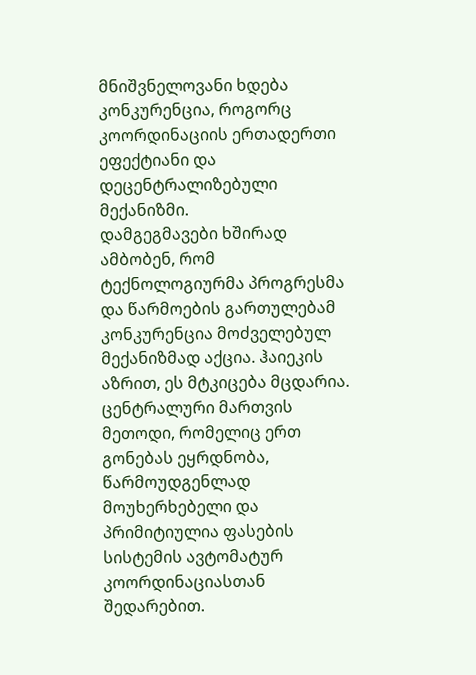მნიშვნელოვანი ხდება კონკურენცია, როგორც კოორდინაციის ერთადერთი ეფექტიანი და დეცენტრალიზებული მექანიზმი.
დამგეგმავები ხშირად ამბობენ, რომ ტექნოლოგიურმა პროგრესმა და წარმოების გართულებამ კონკურენცია მოძველებულ მექანიზმად აქცია. ჰაიეკის აზრით, ეს მტკიცება მცდარია. ცენტრალური მართვის მეთოდი, რომელიც ერთ გონებას ეყრდნობა, წარმოუდგენლად მოუხერხებელი და პრიმიტიულია ფასების სისტემის ავტომატურ კოორდინაციასთან შედარებით.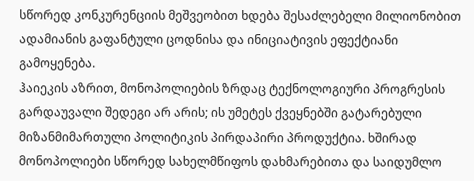სწორედ კონკურენციის მეშვეობით ხდება შესაძლებელი მილიონობით ადამიანის გაფანტული ცოდნისა და ინიციატივის ეფექტიანი გამოყენება.
ჰაიეკის აზრით, მონოპოლიების ზრდაც ტექნოლოგიური პროგრესის გარდაუვალი შედეგი არ არის; ის უმეტეს ქვეყნებში გატარებული მიზანმიმართული პოლიტიკის პირდაპირი პროდუქტია. ხშირად მონოპოლიები სწორედ სახელმწიფოს დახმარებითა და საიდუმლო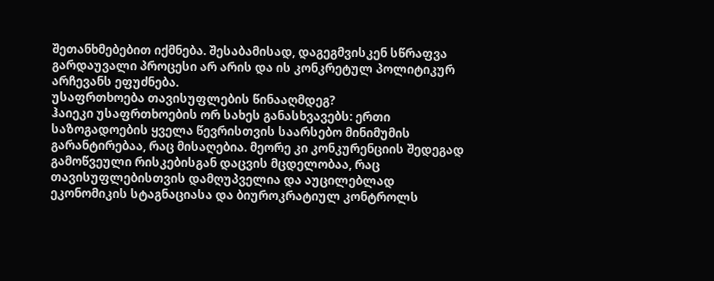შეთანხმებებით იქმნება. შესაბამისად, დაგეგმვისკენ სწრაფვა გარდაუვალი პროცესი არ არის და ის კონკრეტულ პოლიტიკურ არჩევანს ეფუძნება.
უსაფრთხოება თავისუფლების წინააღმდეგ?
ჰაიეკი უსაფრთხოების ორ სახეს განასხვავებს: ერთი საზოგადოების ყველა წევრისთვის საარსებო მინიმუმის გარანტირებაა, რაც მისაღებია. მეორე კი კონკურენციის შედეგად გამოწვეული რისკებისგან დაცვის მცდელობაა, რაც თავისუფლებისთვის დამღუპველია და აუცილებლად ეკონომიკის სტაგნაციასა და ბიუროკრატიულ კონტროლს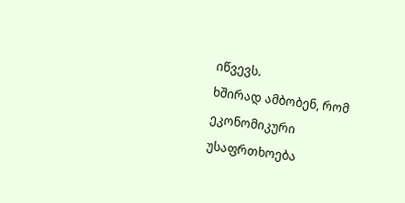იწვევს.
ხშირად ამბობენ, რომ ეკონომიკური უსაფრთხოება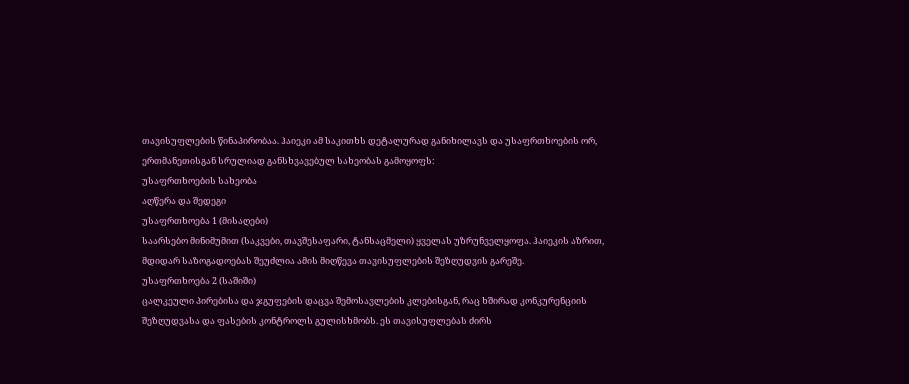თავისუფლების წინაპირობაა. ჰაიეკი ამ საკითხს დეტალურად განიხილავს და უსაფრთხოების ორ, ერთმანეთისგან სრულიად განსხვავებულ სახეობას გამოყოფს:
უსაფრთხოების სახეობა
აღწერა და შედეგი
უსაფრთხოება 1 (მისაღები)
საარსებო მინიმუმით (საკვები, თავშესაფარი, ტანსაცმელი) ყველას უზრუნველყოფა. ჰაიეკის აზრით, მდიდარ საზოგადოებას შეუძლია ამის მიღწევა თავისუფლების შეზღუდვის გარეშე.
უსაფრთხოება 2 (საშიში)
ცალკეული პირებისა და ჯგუფების დაცვა შემოსავლების კლებისგან, რაც ხშირად კონკურენციის შეზღუდვასა და ფასების კონტროლს გულისხმობს. ეს თავისუფლებას ძირს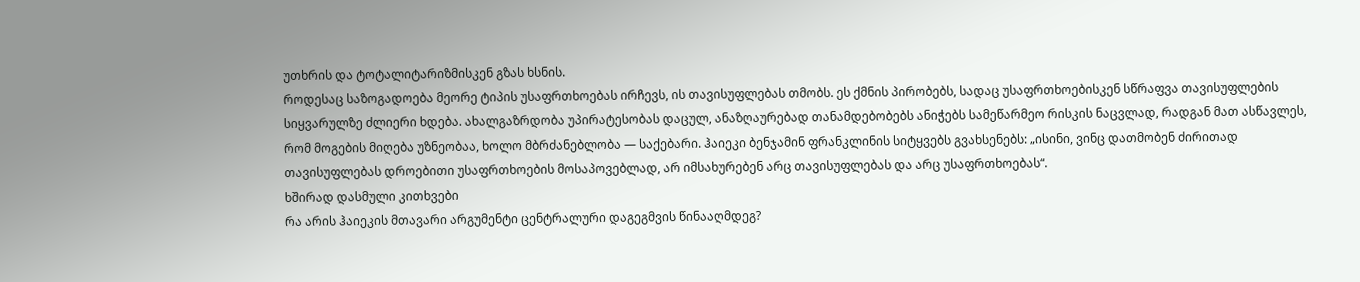უთხრის და ტოტალიტარიზმისკენ გზას ხსნის.
როდესაც საზოგადოება მეორე ტიპის უსაფრთხოებას ირჩევს, ის თავისუფლებას თმობს. ეს ქმნის პირობებს, სადაც უსაფრთხოებისკენ სწრაფვა თავისუფლების სიყვარულზე ძლიერი ხდება. ახალგაზრდობა უპირატესობას დაცულ, ანაზღაურებად თანამდებობებს ანიჭებს სამეწარმეო რისკის ნაცვლად, რადგან მათ ასწავლეს, რომ მოგების მიღება უზნეობაა, ხოლო მბრძანებლობა — საქებარი. ჰაიეკი ბენჯამინ ფრანკლინის სიტყვებს გვახსენებს: „ისინი, ვინც დათმობენ ძირითად თავისუფლებას დროებითი უსაფრთხოების მოსაპოვებლად, არ იმსახურებენ არც თავისუფლებას და არც უსაფრთხოებას“.
ხშირად დასმული კითხვები
რა არის ჰაიეკის მთავარი არგუმენტი ცენტრალური დაგეგმვის წინააღმდეგ?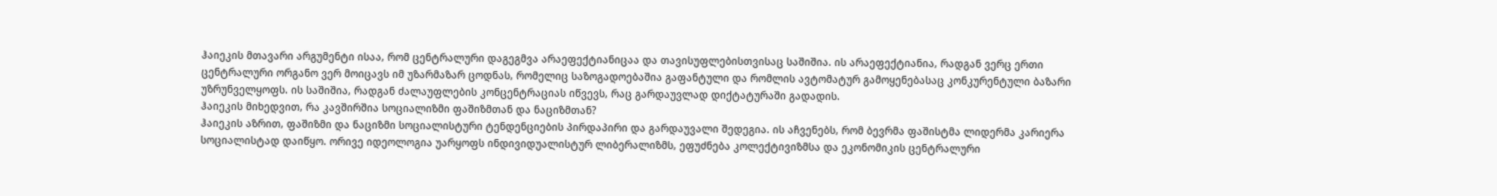ჰაიეკის მთავარი არგუმენტი ისაა, რომ ცენტრალური დაგეგმვა არაეფექტიანიცაა და თავისუფლებისთვისაც საშიშია. ის არაეფექტიანია, რადგან ვერც ერთი ცენტრალური ორგანო ვერ მოიცავს იმ უზარმაზარ ცოდნას, რომელიც საზოგადოებაშია გაფანტული და რომლის ავტომატურ გამოყენებასაც კონკურენტული ბაზარი უზრუნველყოფს. ის საშიშია, რადგან ძალაუფლების კონცენტრაციას იწვევს, რაც გარდაუვლად დიქტატურაში გადადის.
ჰაიეკის მიხედვით, რა კავშირშია სოციალიზმი ფაშიზმთან და ნაციზმთან?
ჰაიეკის აზრით, ფაშიზმი და ნაციზმი სოციალისტური ტენდენციების პირდაპირი და გარდაუვალი შედეგია. ის აჩვენებს, რომ ბევრმა ფაშისტმა ლიდერმა კარიერა სოციალისტად დაიწყო. ორივე იდეოლოგია უარყოფს ინდივიდუალისტურ ლიბერალიზმს, ეფუძნება კოლექტივიზმსა და ეკონომიკის ცენტრალური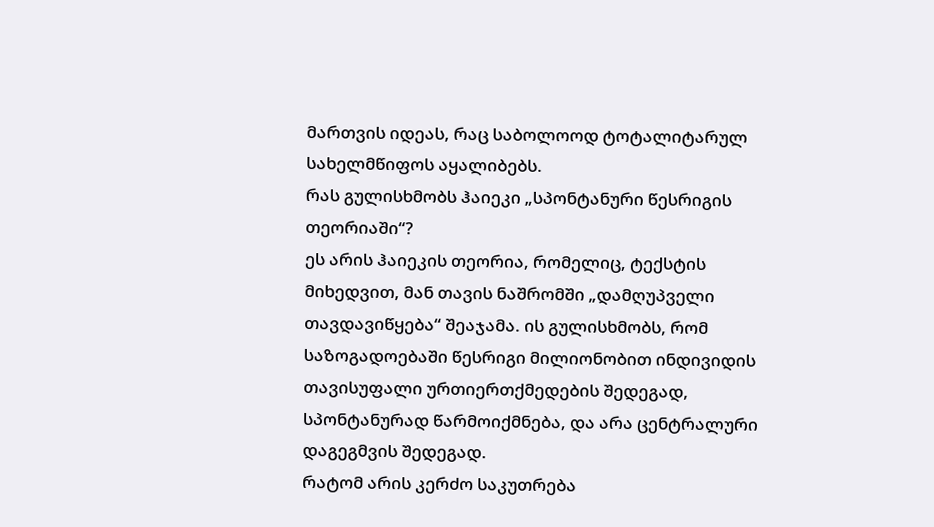მართვის იდეას, რაც საბოლოოდ ტოტალიტარულ სახელმწიფოს აყალიბებს.
რას გულისხმობს ჰაიეკი „სპონტანური წესრიგის თეორიაში“?
ეს არის ჰაიეკის თეორია, რომელიც, ტექსტის მიხედვით, მან თავის ნაშრომში „დამღუპველი თავდავიწყება“ შეაჯამა. ის გულისხმობს, რომ საზოგადოებაში წესრიგი მილიონობით ინდივიდის თავისუფალი ურთიერთქმედების შედეგად, სპონტანურად წარმოიქმნება, და არა ცენტრალური დაგეგმვის შედეგად.
რატომ არის კერძო საკუთრება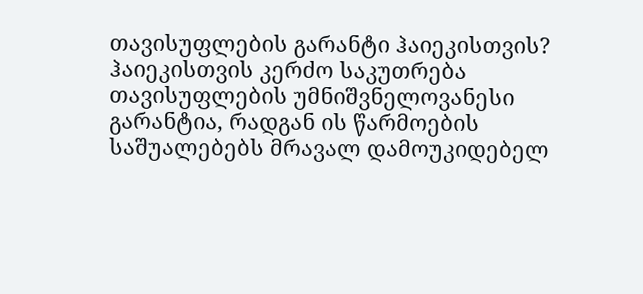თავისუფლების გარანტი ჰაიეკისთვის?
ჰაიეკისთვის კერძო საკუთრება თავისუფლების უმნიშვნელოვანესი გარანტია, რადგან ის წარმოების საშუალებებს მრავალ დამოუკიდებელ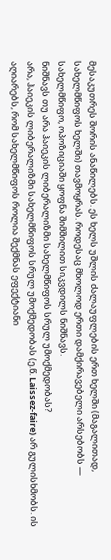მესაკუთრეს შორის ანაწილებს. ეს ხელს უშლის ძალაუფლების ერთ ხელში (მაგალითად, სახელმწიფოს ხელში) თავმოყრას. როდესაც მხოლოდ ერთი დამქირავებელი არსებობს — სახელმწიფო, ოპოზიციაში ყოფნა შიმშილით სიკვდილს ნიშნავს.
ნიშნავს თუ არა ჰაიეკის ლიბერალიზმი სახელმწიფოს სრულ უმოქმედობას?
არა, ჰაიეკის ლიბერალიზმი სახელმწიფოს სრულ უმოქმედობას (ე.წ. Laissez-faire) არ გულისხმობს. ის აღიარებს, რომ სახელმწიფოს როლია შექმნას ეფექტიანი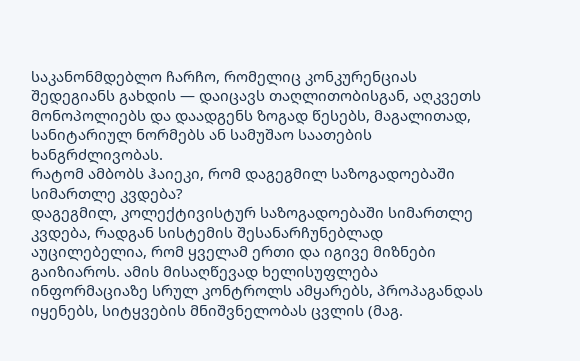საკანონმდებლო ჩარჩო, რომელიც კონკურენციას შედეგიანს გახდის — დაიცავს თაღლითობისგან, აღკვეთს მონოპოლიებს და დაადგენს ზოგად წესებს, მაგალითად, სანიტარიულ ნორმებს ან სამუშაო საათების ხანგრძლივობას.
რატომ ამბობს ჰაიეკი, რომ დაგეგმილ საზოგადოებაში სიმართლე კვდება?
დაგეგმილ, კოლექტივისტურ საზოგადოებაში სიმართლე კვდება, რადგან სისტემის შესანარჩუნებლად აუცილებელია, რომ ყველამ ერთი და იგივე მიზნები გაიზიაროს. ამის მისაღწევად ხელისუფლება ინფორმაციაზე სრულ კონტროლს ამყარებს, პროპაგანდას იყენებს, სიტყვების მნიშვნელობას ცვლის (მაგ.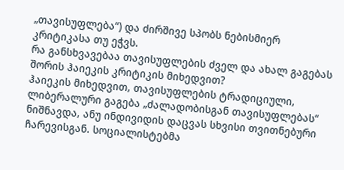„თავისუფლება“) და ძირშივე სპობს ნებისმიერ კრიტიკასა თუ ეჭვს.
რა განსხვავებაა თავისუფლების ძველ და ახალ გაგებას შორის ჰაიეკის კრიტიკის მიხედვით?
ჰაიეკის მიხედვით, თავისუფლების ტრადიციული, ლიბერალური გაგება „ძალადობისგან თავისუფლებას“ ნიშნავდა, ანუ ინდივიდის დაცვას სხვისი თვითნებური ჩარევისგან. სოციალისტებმა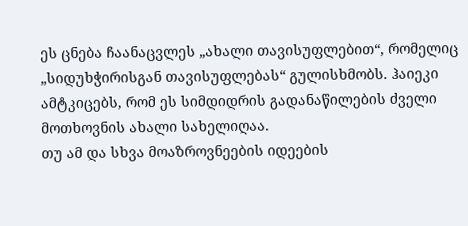ეს ცნება ჩაანაცვლეს „ახალი თავისუფლებით“, რომელიც „სიდუხჭირისგან თავისუფლებას“ გულისხმობს. ჰაიეკი ამტკიცებს, რომ ეს სიმდიდრის გადანაწილების ძველი მოთხოვნის ახალი სახელიღაა.
თუ ამ და სხვა მოაზროვნეების იდეების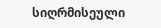სიღრმისეული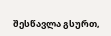შესწავლა გსურთ,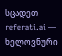სცადეთ referati.ai — ხელოვნური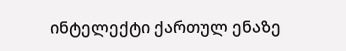ინტელექტი ქართულ ენაზე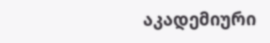აკადემიური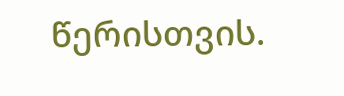წერისთვის.